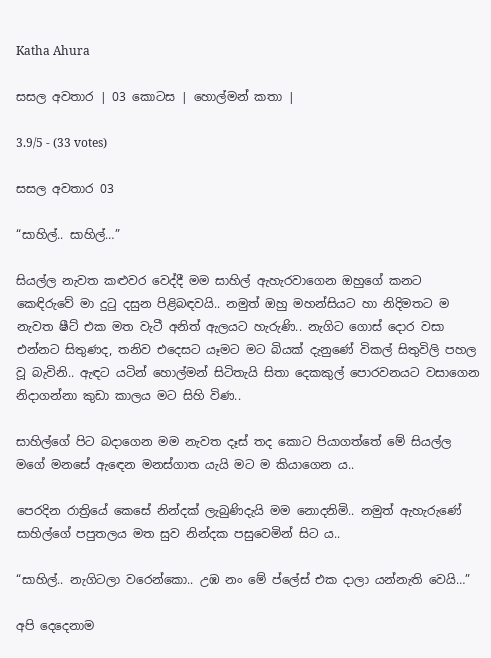Katha Ahura

සසල අවතාර | 03 කොටස | හොල්මන් කතා |

3.9/5 - (33 votes)

සසල අවතාර 03

“සාහිල්.. සාහිල්…”

සියල්ල නැවත කළුවර වෙද්දී මම සාහිල් ඇහැරවාගෙන ඔහුගේ කනට කෙඳිරුවේ මා දුටු දසුන පිළිබඳවයි.. නමුත් ඔහු මහන්සියට හා නිදිමතට ම නැවත ෂීට් එක මත වැටී අනිත් ඇලයට හැරුණි.. නැගිට ගොස් දොර වසා එන්නට සිතුණද, තනිව එදෙසට යෑමට මට බියක් දැනුණේ විකල් සිතුවිලි පහල වූ බැවිනි.. ඇඳට යටින් හොල්මන් සිටිතැයි සිතා දෙකකුල් පොරවනයට වසාගෙන නිදාගන්නා කුඩා කාලය මට සිහි විණ..

සාහිල්ගේ පිට බදාගෙන මම නැවත දෑස් තද කොට පියාගත්තේ මේ සියල්ල මගේ මනසේ ඇඳෙන මනස්ගාත යැයි මට ම කියාගෙන ය..

පෙරදින රාත්‍රියේ කෙසේ නින්දක් ලැබුණිදැයි මම නොදනිමි.. නමුත් ඇහැරුණේ සාහිල්ගේ පපුතලය මත සුව නින්දක පසුවෙමින් සිට ය..

“සාහිල්.. නැගිටලා වරෙන්කො.. උඹ නං මේ ප්ලේස් එක දාලා යන්නැති වෙයි…”

අපි දෙදෙනාම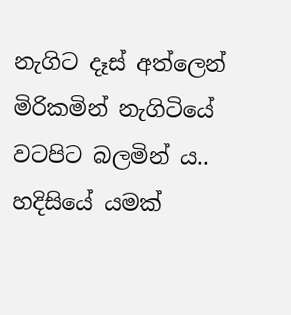නැගිට දෑස් අත්ලෙන් මිරිකමින් නැගිටියේ වටපිට බලමින් ය.. හදිසියේ යමක්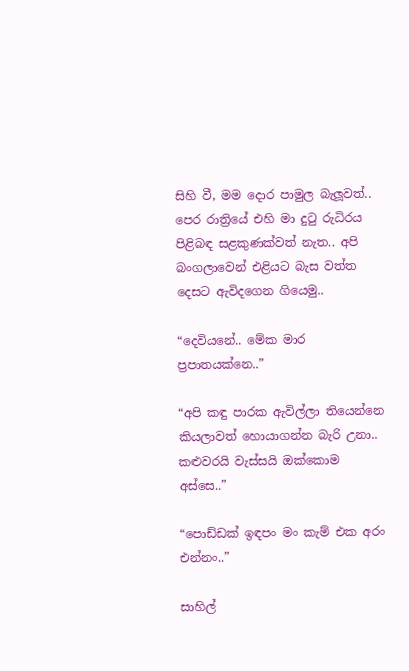සිහි වී, මම දොර පාමුල බැලූවත්.. පෙර රාත්‍රියේ එහි මා දුටු රුධිරය පිළිබඳ සළකුණක්වත් නැත.. අපි බංගලාවෙන් එළියට බැස වත්ත දෙසට ඇවිදගෙන ගියෙමු..

“දෙවියනේ.. මේක මාර ප්‍රපාතයක්නෙ..”

“අපි කඳු පාරක ඇවිල්ලා තියෙන්නෙ කියලාවත් හොයාගන්න බැරි උනා.. කළුවරයි වැස්සයි ඔක්කොම අස්සෙ..”

“පොඩ්ඩක් ඉඳපං මං කැම් එක අරං එන්නං..”

සාහිල්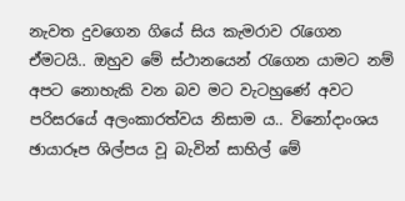නැවත දුවගෙන ගියේ සිය කැමරාව රැගෙන ඒමටයි.. ඔහුව මේ ස්ථානයෙන් රැගෙන යාමට නම් අපට නොහැකි වන බව මට වැටහුණේ අවට පරිසරයේ අලංකාරත්වය නිසාම ය.. විනෝදාංශය ඡායාරූප ශිල්පය වූ බැවින් සාහිල් මේ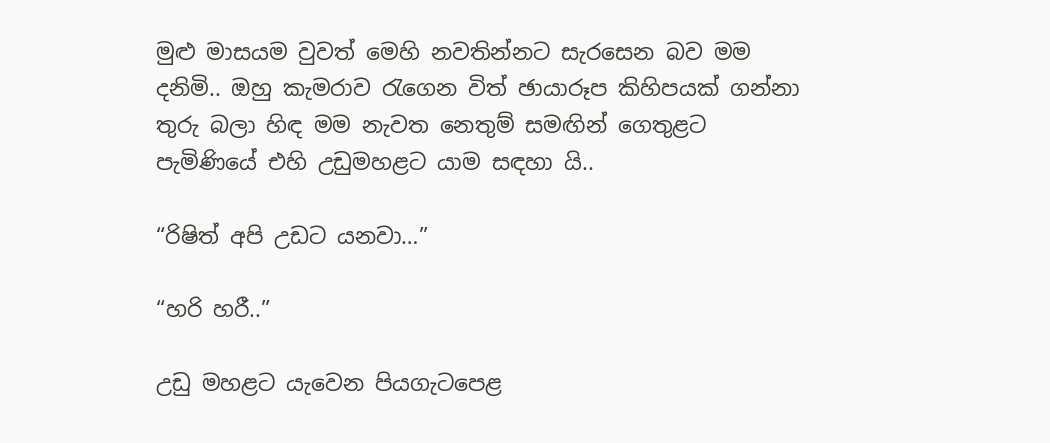මුළු මාසයම වුවත් මෙහි නවතින්නට සැරසෙන බව මම දනිමි.. ඔහු කැමරාව රැගෙන විත් ඡායාරූප කිහිපයක් ගන්නා තුරු බලා හිඳ මම නැවත නෙතුම් සමඟින් ගෙතුළට පැමිණියේ එහි උඩුමහළට යාම සඳහා යි..

“රිෂිත් අපි උඩට යනවා…”

“හරි හරී..”

උඩු මහළට යැවෙන පියගැටපෙළ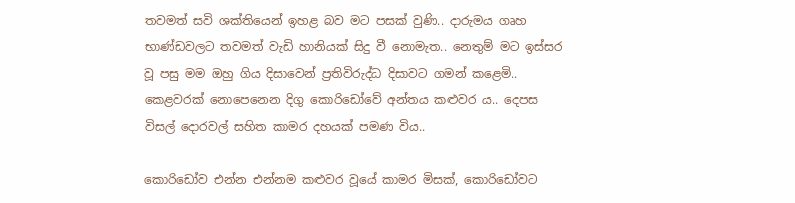තවමත් සවි ශක්තියෙන් ඉහළ බව මට පසක් වුණි.. දාරුමය ගෘහ භාණ්ඩවලට තවමත් වැඩි හානියක් සිදු වී නොමැත.. නෙතුම් මට ඉස්සර වූ පසු මම ඔහු ගිය දිසාවෙන් ප්‍රතිවිරුද්ධ දිසාවට ගමන් කළෙමි.. කෙළවරක් නොපෙනෙන දිගු කොරිඩෝවේ අන්තය කළුවර ය.. දෙපස විසල් දොරවල් සහිත කාමර දහයක් පමණ විය..

කොරිඩෝව එන්න එන්නම කළුවර වූයේ කාමර මිසක්, කොරිඩෝවට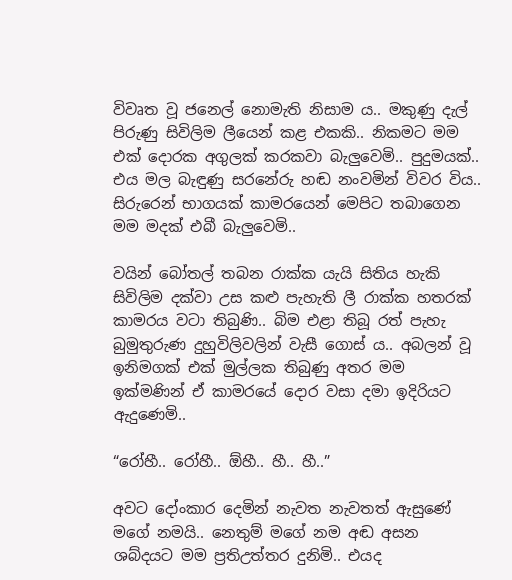විවෘත වූ ජනෙල් නොමැති නිසාම ය.. මකුණු දැල් පිරුණු සිවිලිම ලීයෙන් කළ එකකි.. නිකමට මම එක් දොරක අගුලක් කරකවා බැලුවෙමි.. පුදුමයක්.. එය මල බැඳුණු සරනේරු හඬ නංවමින් විවර විය.. සිරුරෙන් භාගයක් කාමරයෙන් මෙපිට තබාගෙන මම මදක් එබී බැලුවෙමි..

වයින් බෝතල් තබන රාක්ක යැයි සිතිය හැකි සිවිලිම දක්වා උස කළු පැහැති ලී රාක්ක හතරක් කාමරය වටා තිබුණි.. බිම එළා තිබූ රත් පැහැ බුමුතුරුණ දුහුවිලිවලින් වැසී ගොස් ය.. අබලන් වූ ඉනිමගක් එක් මුල්ලක තිබුණු අතර මම ඉක්මණින් ඒ කාමරයේ දොර වසා දමා ඉදිරියට ඇදුණෙමි..

“රෝහී.. රෝහී.. ඕහී.. හී.. හී..”

අවට දෝංකාර දෙමින් නැවත නැවතත් ඇසුණේ මගේ නමයි.. නෙතුම් මගේ නම අඬ අසන ශබ්දයට මම ප්‍රතිඋත්තර දුනිමි.. එයද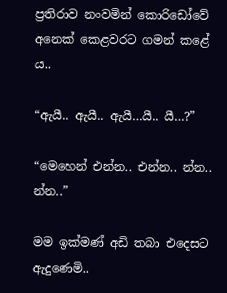ප්‍රතිරාව නංවමින් කොරිඩෝවේ අනෙක් කෙළවරට ගමන් කළේ ය..

“ඇයී.. ඇයී.. ඇයී…යී.. යී…?”

“මෙහෙන් එන්න.. එන්න.. න්න.. න්න..”

මම ඉක්මණ් අඩි තබා එදෙසට ඇදුණෙමි..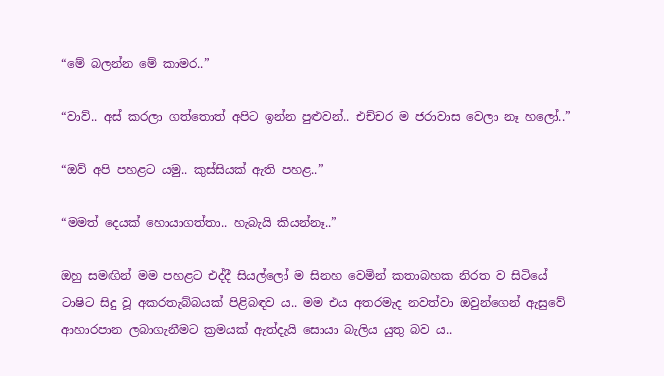“මේ බලන්න මේ කාමර..”

“වාව්.. අස් කරලා ගත්තොත් අපිට ඉන්න පුළුවන්.. එච්චර ම ජරාවාස වෙලා නෑ හලෝ..”

“ඔව් අපි පහළට යමු.. කුස්සියක් ඇති පහළ..”

“මමත් දෙයක් හොයාගත්තා.. හැබැයි කියන්නෑ..”

ඔහු සමඟින් මම පහළට එද්දී සියල්ලෝ ම සිනහ වෙමින් කතාබහක නිරත ව සිටියේ ටාෂිට සිදු වූ අකරතැබ්බයක් පිළිබඳව ය.. මම එය අතරමැද නවත්වා ඔවුන්ගෙන් ඇසුවේ ආහාරපාන ලබාගැනීමට ක්‍රමයක් ඇත්දැයි සොයා බැලිය යුතු බව ය..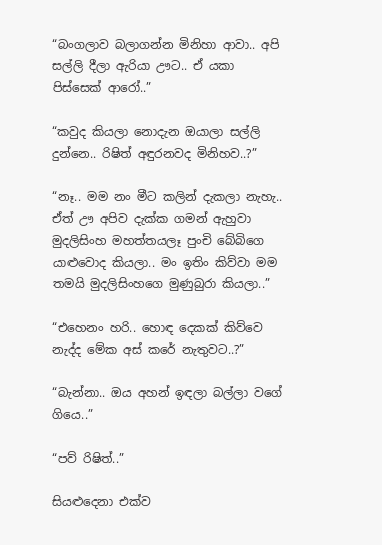“බංගලාව බලාගන්න මිනිහා ආවා.. අපි සල්ලි දීලා ඇරියා ඌට.. ඒ යකා පිස්සෙක් ආරෝ..”

“කවුද කියලා නොදැන ඔයාලා සල්ලි දුන්නෙ.. රිෂිත් අඳුරනවද මිනිහව..?”

“නෑ.. මම නං මීට කලින් දැකලා නැහැ.. ඒත් ඌ අපිව දැක්ක ගමන් ඇහුවා මුදලිසිංහ මහත්තයලෑ පුංචි බේබිගෙ යාළුවොද කියලා.. මං ඉතිං කිව්වා මම තමයි මුදලිසිංහගෙ මුණුබුරා කියලා..”

“එහෙනං හරි.. හොඳ දෙකක් කිව්වෙ නැද්ද මේක අස් කරේ නැතුවට..?”

“බැන්නා.. ඔය අහන් ඉඳලා බල්ලා වගේ ගියෙ..”

“පව් රිෂිත්..”

සියළුදෙනා එක්ව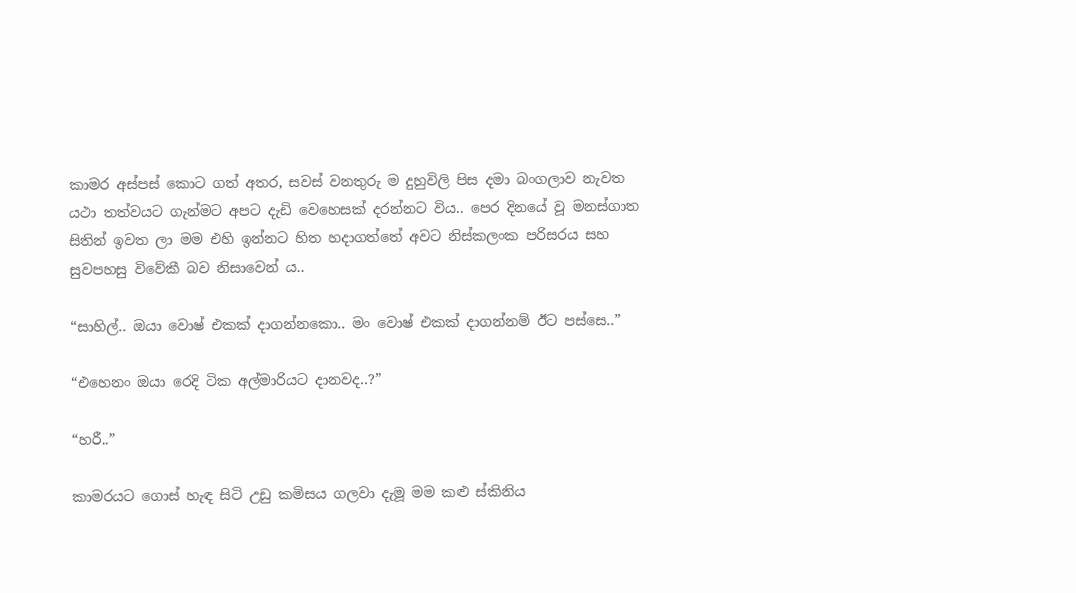කාමර අස්පස් කොට ගත් අතර, සවස් වනතුරු ම දුහුවිලි පිස දමා බංගලාව නැවත යථා තත්වයට ගැන්මට අපට දැඩි වෙහෙසක් දරන්නට විය.. පෙර දිනයේ වූ මනස්ගාත සිතින් ඉවත ලා මම එහි ඉන්නට හිත හදාගත්තේ අවට නිස්කලංක පරිසරය සහ සුවපහසු විවේකී බව නිසාවෙන් ය..

“සාහිල්.. ඔයා වොෂ් එකක් දාගන්නකො.. මං වොෂ් එකක් දාගන්නම් ඊට පස්සෙ..”

“එහෙනං ඔයා රෙදි ටික අල්මාරියට දානවද..?”

“හරී..”

කාමරයට ගොස් හැඳ සිටි උඩු කමිසය ගලවා දැමූ මම කළු ස්කිනිය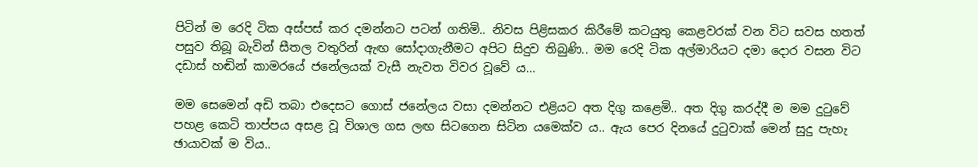පිටින් ම රෙදි ටික අස්පස් කර දමන්නට පටන් ගතිමි.. නිවස පිළිසකර කිරීමේ කටයුතු කෙළවරක් වන විට සවස හතත් පසුව තිබූ බැවින් සීතල වතුරින් ඇඟ සෝදාගැනීමට අපිට සිදුව තිබුණි.. මම රෙදි ටික අල්මාරියට දමා දොර වසන විට දඩාස් හඬින් කාමරයේ ජනේලයක් වැසී නැවත විවර වූවේ ය…

මම සෙමෙන් අඩි තබා එදෙසට ගොස් ජනේලය වසා දමන්නට එළියට අත දිගු කළෙමි.. අත දිගු කරද්දී ම මම දුටුවේ පහළ කෙටි තාප්පය අසළ වූ විශාල ගස ලඟ සිටගෙන සිටින යමෙක්ව ය.. ඇය පෙර දිනයේ දුටුවාක් මෙන් සුදු පැහැ ඡායාවක් ම විය..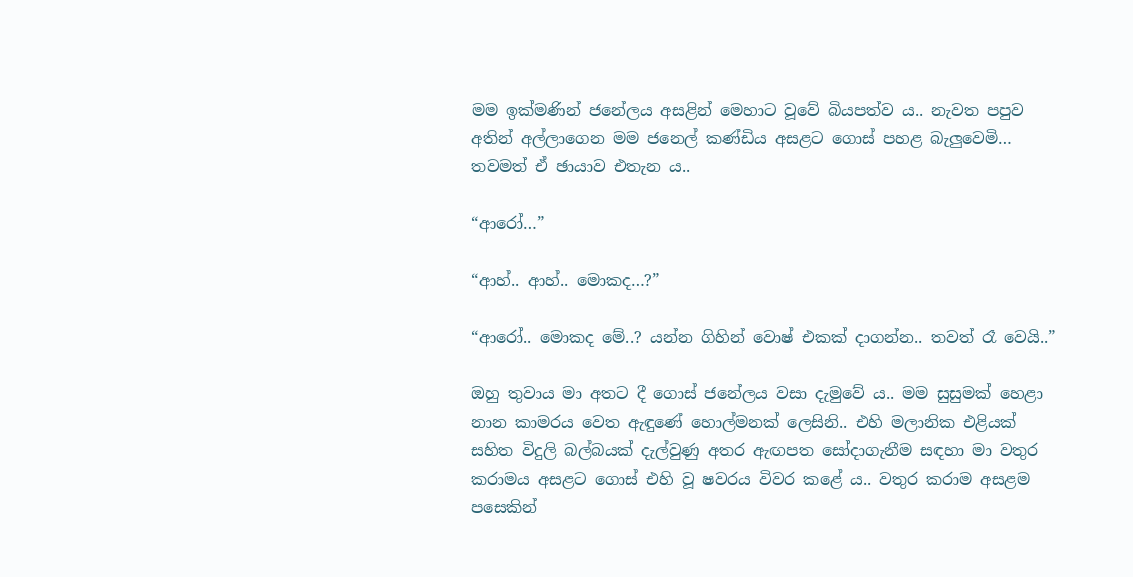මම ඉක්මණින් ජනේලය අසළින් මෙහාට වූවේ බියපත්ව ය.. නැවත පපුව අතින් අල්ලාගෙන මම ජනෙල් කණ්ඩිය අසළට ගොස් පහළ බැලුවෙමි… තවමත් ඒ ඡායාව එතැන ය..

“ආරෝ…”

“ආහ්.. ආහ්.. මොකද…?”

“ආරෝ.. මොකද මේ..? යන්න ගිහින් වොෂ් එකක් දාගන්න.. තවත් රෑ වෙයි..”

ඔහු තුවාය මා අතට දී ගොස් ජනේලය වසා දැමුවේ ය.. මම සුසුමක් හෙළා නාන කාමරය වෙත ඇඳුණේ හොල්මනක් ලෙසිනි.. එහි මලානික එළියක් සහිත විදුලි බල්බයක් දැල්වුණු අතර ඇඟපත සෝදාගැනීම සඳහා මා වතුර කරාමය අසළට ගොස් එහි වූ ෂවරය විවර කළේ ය.. වතුර කරාම අසළම පසෙකින්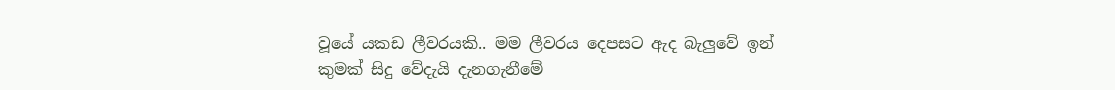වූයේ යකඩ ලීවරයකි.. මම ලීවරය දෙපසට ඇද බැලුවේ ඉන් කුමක් සිදු වේදැයි දැනගැනීමේ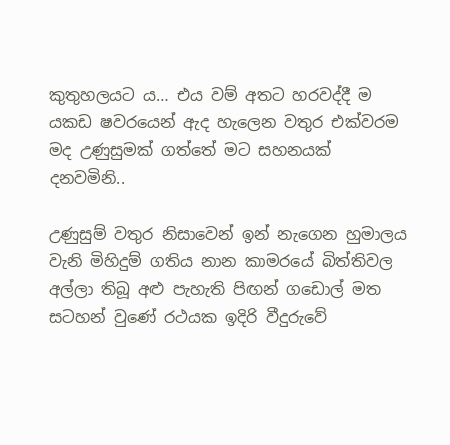කුතුහලයට ය… එය වම් අතට හරවද්දී ම යකඩ ෂවරයෙන් ඇද හැලෙන වතුර එක්වරම මද උණුසුමක් ගත්තේ මට සහනයක් දනවමිනි..

උණුසුම් වතුර නිසාවෙන් ඉන් නැගෙන හුමාලය වැනි මිහිදුම් ගතිය නාන කාමරයේ බිත්තිවල අල්ලා තිබූ අළු පැහැති පිඟන් ගඩොල් මත සටහන් වුණේ රථයක ඉදිරි වීදුරුවේ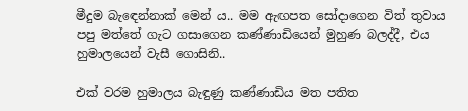මීදුම බැඳෙන්නාක් මෙන් ය.. මම ඇඟපත සෝදාගෙන විත් තුවාය පපු මත්තේ ගැට ගසාගෙන කණ්ණාඩියෙන් මුහුණ බලද්දී, එය හුමාලයෙන් වැසී ගොසිනි..

එක් වරම හුමාලය බැඳුණු කණ්ණාඩිය මත පතිත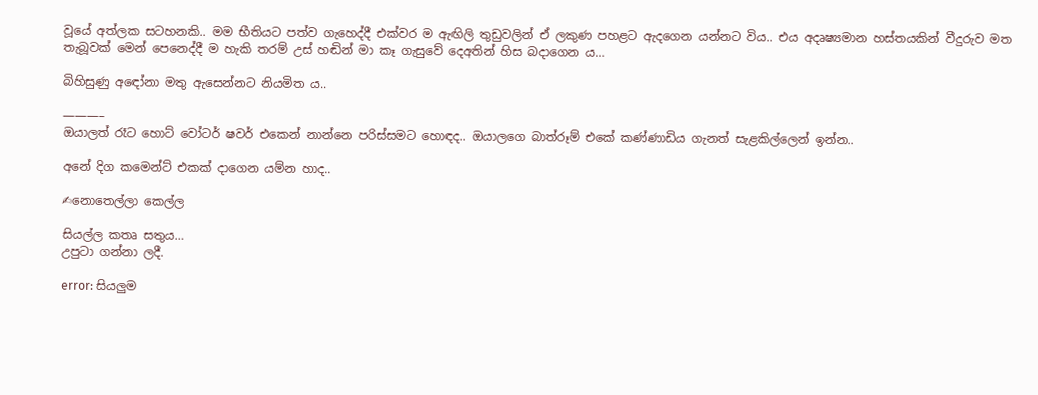වූයේ අත්ලක සටහනකි.. මම භීතියට පත්ව ගැහෙද්දී එක්වර ම ඇඟිලි තුඩුවලින් ඒ ලකුණ පහළට ඇදගෙන යන්නට විය.. එය අදෘෂ්‍යමාන හස්තයකින් වීදුරුව මත තැබූවක් මෙන් පෙනෙද්දී ම හැකි තරම් උස් හඬින් මා කෑ ගැසුවේ දෙඅතින් හිස බදාගෙන ය…

බිහිසුණු අඳෝනා මතු ඇසෙන්නට නියමිත ය..

———–
ඔයාලත් රෑට හොට් වෝටර් ෂවර් එකෙන් නාන්නෙ පරිස්සමට හොඳද.. ඔයාලගෙ බාත්රූම් එකේ කණ්ණාඩිය ගැනත් සැළකිල්ලෙන් ඉන්න..

අනේ දිග කමෙන්ට් එකක් දාගෙන යම්න හාද..

✍නොතෙල්ලා කෙල්ල

සියල්ල කතෘ සතුය…
උපුටා ගන්නා ලදී.

error: සියලුම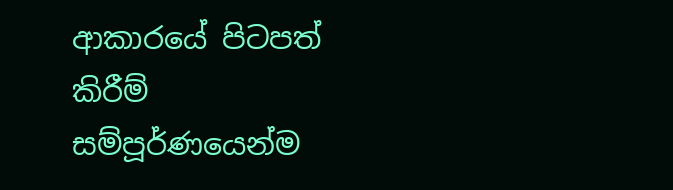ආකාරයේ පිටපත් කිරීම් සම්පූර්ණයෙන්ම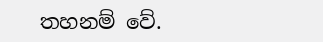තහනම් වේ.